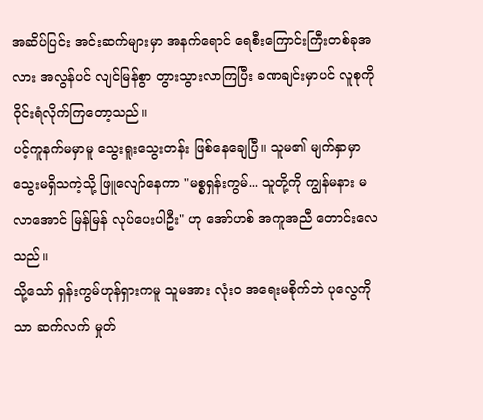အဆိပ်ပြင်း အင်းဆက်များမှာ အနက်ရောင် ရေစီးကြောင်းကြီးတစ်ခုအလား အလွန်ပင် လျင်မြန်စွာ တွားသွားလာကြပြီး ခဏချင်းမှာပင် လူစုကို ဝိုင်းရံလိုက်ကြတော့သည်။
ပင့်ကူနက်မမှာမူ သွေးရူးသွေးတန်း ဖြစ်နေချေပြီ။ သူမ၏ မျက်နှာမှာ သွေးမရှိသကဲ့သို့ ဖြူလျော်နေကာ "မစ္စရှန်းကွမ်... သူတို့ကို ကျွန်မနား မလာအောင် မြန်မြန် လုပ်ပေးပါဦး" ဟု အော်ဟစ် အကူအညီ တောင်းလေသည်။
သို့သော် ရှန်းကွမ်ဟုန်ရှားကမူ သူမအား လုံးဝ အရေးမစိုက်ဘဲ ပုလွေကိုသာ ဆက်လက် မှုတ်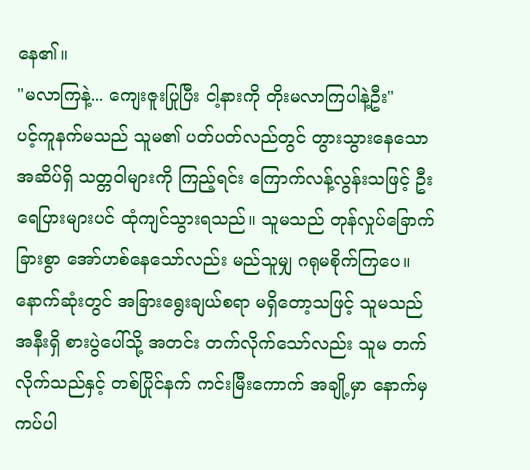နေ၏။
"မလာကြနဲ့... ကျေးဇူးပြုပြီး ငါ့နားကို တိုးမလာကြပါနဲ့ဦး"
ပင့်ကူနက်မသည် သူမ၏ ပတ်ပတ်လည်တွင် တွားသွားနေသော အဆိပ်ရှိ သတ္တဝါများကို ကြည့်ရင်း ကြောက်လန့်လွန်းသဖြင့် ဦးရေပြားများပင် ထုံကျင်သွားရသည်။ သူမသည် တုန်လှုပ်ခြောက်ခြားစွာ အော်ဟစ်နေသော်လည်း မည်သူမျှ ဂရုမစိုက်ကြပေ။
နောက်ဆုံးတွင် အခြားရွေးချယ်စရာ မရှိတော့သဖြင့် သူမသည် အနီးရှိ စားပွဲပေါ်သို့ အတင်း တက်လိုက်သော်လည်း သူမ တက်လိုက်သည်နှင့် တစ်ပြိုင်နက် ကင်းမြီးကောက် အချို့မှာ နောက်မှ ကပ်ပါ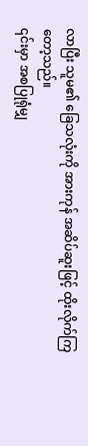လာပြီး သူမ၏ ခြေသလုံးကို အားကုန် အဆိပ်ဆူးဖြင့် ထိုးလိုက်ကြတော့သည်။
၎င်းမှာ အစပြုရုံမျှ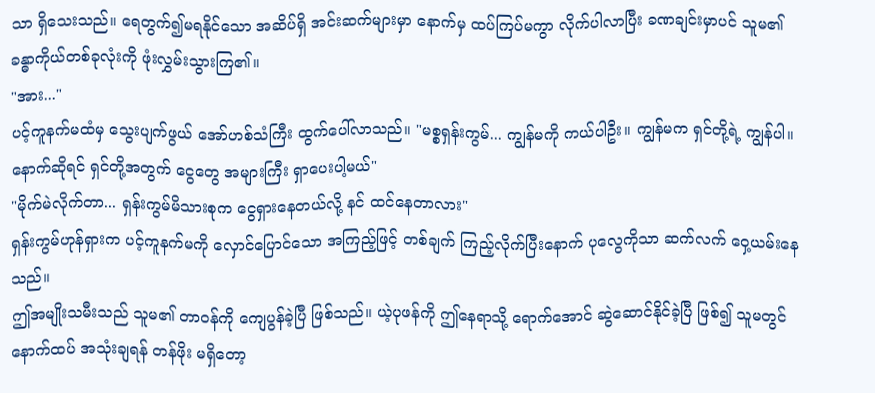သာ ရှိသေးသည်။ ရေတွက်၍မရနိုင်သော အဆိပ်ရှိ အင်းဆက်များမှာ နောက်မှ ထပ်ကြပ်မကွာ လိုက်ပါလာပြီး ခဏချင်းမှာပင် သူမ၏ ခန္ဓာကိုယ်တစ်ခုလုံးကို ဖုံးလွှမ်းသွားကြ၏။
"အား..."
ပင့်ကူနက်မထံမှ သွေးပျက်ဖွယ် အော်ဟစ်သံကြီး ထွက်ပေါ်လာသည်။ "မစ္စရှန်းကွမ်... ကျွန်မကို ကယ်ပါဦး။ ကျွန်မက ရှင်တို့ရဲ့ ကျွန်ပါ။ နောက်ဆိုရင် ရှင်တို့အတွက် ငွေတွေ အများကြီး ရှာပေးပါ့မယ်"
"မိုက်မဲလိုက်တာ... ရှန်းကွမ်မိသားစုက ငွေရှားနေတယ်လို့ နင် ထင်နေတာလား"
ရှန်းကွမ်ဟုန်ရှားက ပင့်ကူနက်မကို လှောင်ပြောင်သော အကြည့်ဖြင့် တစ်ချက် ကြည့်လိုက်ပြီးနောက် ပုလွေကိုသာ ဆက်လက် ဝှေ့ယမ်းနေသည်။
ဤအမျိုးသမီးသည် သူမ၏ တာဝန်ကို ကျေပွန်ခဲ့ပြီ ဖြစ်သည်။ ယဲ့ပုဖန်ကို ဤနေရာသို့ ရောက်အောင် ဆွဲဆောင်နိုင်ခဲ့ပြီ ဖြစ်၍ သူမတွင် နောက်ထပ် အသုံးချရန် တန်ဖိုး မရှိတော့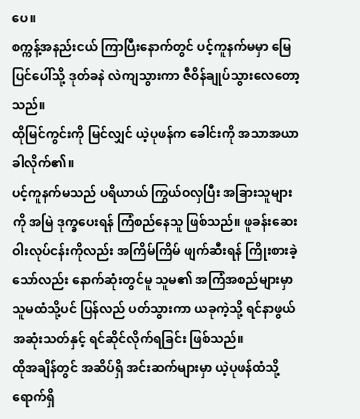ပေ။
စက္ကန့်အနည်းငယ် ကြာပြီးနောက်တွင် ပင့်ကူနက်မမှာ မြေပြင်ပေါ်သို့ ဒုတ်ခနဲ လဲကျသွားကာ ဇီဝိန်ချုပ်သွားလေတော့သည်။
ထိုမြင်ကွင်းကို မြင်လျှင် ယဲ့ပုဖန်က ခေါင်းကို အသာအယာ ခါလိုက်၏။
ပင့်ကူနက်မသည် ပရိယာယ် ကြွယ်ဝလှပြီး အခြားသူများကို အမြဲ ဒုက္ခပေးရန် ကြံစည်နေသူ ဖြစ်သည်။ ဖူခန်းဆေးဝါးလုပ်ငန်းကိုလည်း အကြိမ်ကြိမ် ဖျက်ဆီးရန် ကြိုးစားခဲ့သော်လည်း နောက်ဆုံးတွင်မူ သူမ၏ အကြံအစည်များမှာ သူမထံသို့ပင် ပြန်လည် ပတ်သွားကာ ယခုကဲ့သို့ ရင်နာဖွယ် အဆုံးသတ်နှင့် ရင်ဆိုင်လိုက်ရခြင်း ဖြစ်သည်။
ထိုအချိန်တွင် အဆိပ်ရှိ အင်းဆက်များမှာ ယဲ့ပုဖန်ထံသို့ ရောက်ရှိ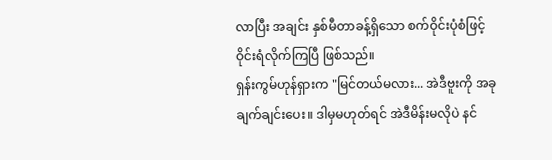လာပြီး အချင်း နှစ်မီတာခန့်ရှိသော စက်ဝိုင်းပုံစံဖြင့် ဝိုင်းရံလိုက်ကြပြီ ဖြစ်သည်။
ရှန်းကွမ်ဟုန်ရှားက "မြင်တယ်မလား... အဲဒီဗူးကို အခုချက်ချင်းပေး။ ဒါမှမဟုတ်ရင် အဲဒီမိန်းမလိုပဲ နင်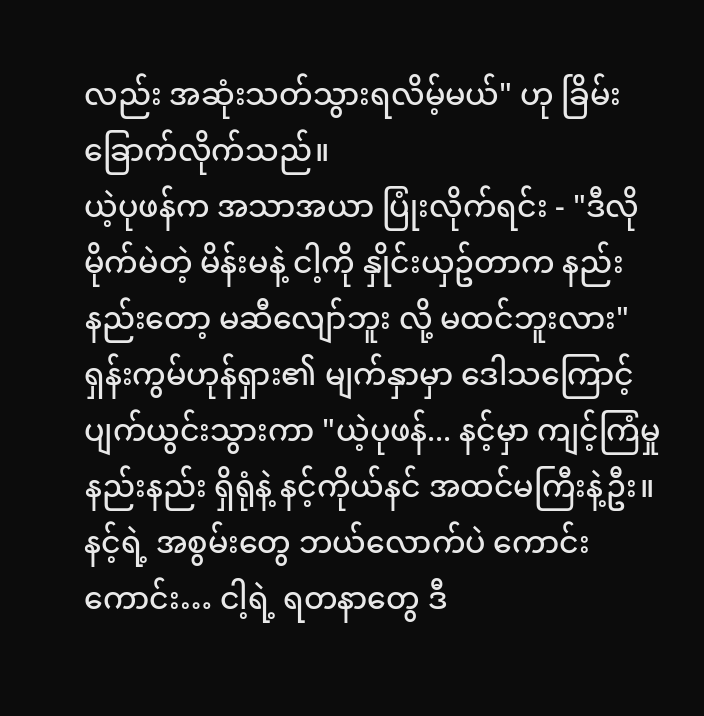လည်း အဆုံးသတ်သွားရလိမ့်မယ်" ဟု ခြိမ်းခြောက်လိုက်သည်။
ယဲ့ပုဖန်က အသာအယာ ပြုံးလိုက်ရင်း - "ဒီလို မိုက်မဲတဲ့ မိန်းမနဲ့ ငါ့ကို နှိုင်းယှဥ်တာက နည်းနည်းတော့ မဆီလျော်ဘူး လို့ မထင်ဘူးလား"
ရှန်းကွမ်ဟုန်ရှား၏ မျက်နှာမှာ ဒေါသကြောင့် ပျက်ယွင်းသွားကာ "ယဲ့ပုဖန်... နင့်မှာ ကျင့်ကြံမှု နည်းနည်း ရှိရုံနဲ့ နင့်ကိုယ်နင် အထင်မကြီးနဲ့ဦး။ နင့်ရဲ့ အစွမ်းတွေ ဘယ်လောက်ပဲ ကောင်းကောင်း… ငါ့ရဲ့ ရတနာတွေ ဒီ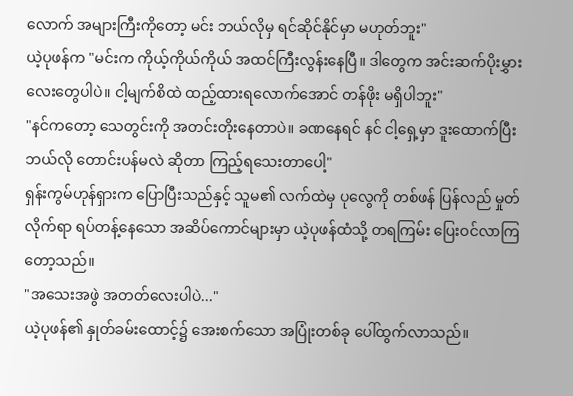လောက် အများကြီးကိုတော့ မင်း ဘယ်လိုမှ ရင်ဆိုင်နိုင်မှာ မဟုတ်ဘူး"
ယဲ့ပုဖန်က "မင်းက ကိုယ့်ကိုယ်ကိုယ် အထင်ကြီးလွန်းနေပြီ။ ဒါတွေက အင်းဆက်ပိုးမွှားလေးတွေပါပဲ။ ငါ့မျက်စိထဲ ထည့်ထားရလောက်အောင် တန်ဖိုး မရှိပါဘူး"
"နင်ကတော့ သေတွင်းကို အတင်းတိုးနေတာပဲ။ ခဏနေရင် နင် ငါ့ရှေ့မှာ ဒူးထောက်ပြီး ဘယ်လို တောင်းပန်မလဲ ဆိုတာ ကြည့်ရသေးတာပေါ့"
ရှန်းကွမ်ဟုန်ရှားက ပြောပြီးသည်နှင့် သူမ၏ လက်ထဲမှ ပုလွေကို တစ်ဖန် ပြန်လည် မှုတ်လိုက်ရာ ရပ်တန့်နေသော အဆိပ်ကောင်များမှာ ယဲ့ပုဖန်ထံသို့ တရကြမ်း ပြေးဝင်လာကြတော့သည်။
"အသေးအဖွဲ အတတ်လေးပါပဲ..."
ယဲ့ပုဖန်၏ နှုတ်ခမ်းထောင့်၌ အေးစက်သော အပြုံးတစ်ခု ပေါ်ထွက်လာသည်။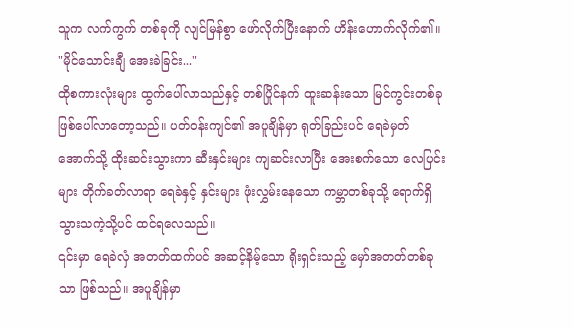သူက လက်ကွက် တစ်ခုကို လျင်မြန်စွာ ဖော်လိုက်ပြီးနောက် ဟိန်းဟောက်လိုက်၏။
"မိုင်သောင်းချီ အေးခဲခြင်း..."
ထိုစကားလုံးများ ထွက်ပေါ်လာသည်နှင့် တစ်ပြိုင်နက် ထူးဆန်းသော မြင်ကွင်းတစ်ခု ဖြစ်ပေါ်လာတော့သည်။ ပတ်ဝန်းကျင်၏ အပူချိန်မှာ ရုတ်ခြည်းပင် ရေခဲမှတ်အောက်သို့ ထိုးဆင်းသွားကာ ဆီးနှင်းများ ကျဆင်းလာပြီး အေးစက်သော လေပြင်းများ တိုက်ခတ်လာရာ ရေခဲနှင့် နှင်းများ ဖုံးလွှမ်းနေသော ကမ္ဘာတစ်ခုသို့ ရောက်ရှိသွားသကဲ့သို့ပင် ထင်ရလေသည်။
၎င်းမှာ ရေခဲလှံ အတတ်ထက်ပင် အဆင့်နိမ့်သော ရိုးရှင်းသည့် မှော်အတတ်တစ်ခုသာ ဖြစ်သည်။ အပူချိန်မှာ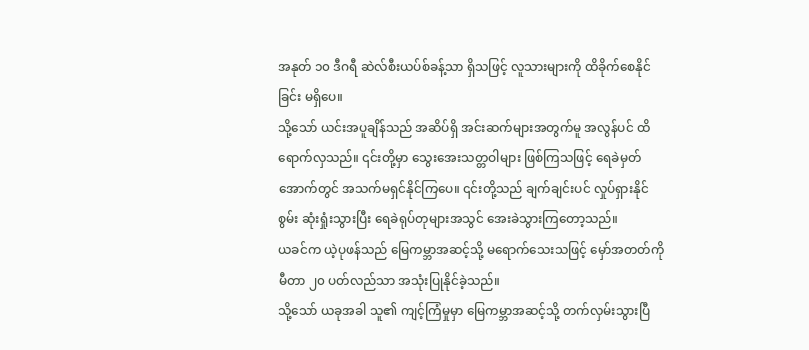အနုတ် ၁၀ ဒီဂရီ ဆဲလ်စီးယပ်စ်ခန့်သာ ရှိသဖြင့် လူသားများကို ထိခိုက်စေနိုင်ခြင်း မရှိပေ။
သို့သော် ယင်းအပူချိန်သည် အဆိပ်ရှိ အင်းဆက်များအတွက်မူ အလွန်ပင် ထိရောက်လှသည်။ ၎င်းတို့မှာ သွေးအေးသတ္တဝါများ ဖြစ်ကြသဖြင့် ရေခဲမှတ်အောက်တွင် အသက်မရှင်နိုင်ကြပေ။ ၎င်းတို့သည် ချက်ချင်းပင် လှုပ်ရှားနိုင်စွမ်း ဆုံးရှုံးသွားပြီး ရေခဲရုပ်တုများအသွင် အေးခဲသွားကြတော့သည်။
ယခင်က ယဲ့ပုဖန်သည် မြေကမ္ဘာအဆင့်သို့ မရောက်သေးသဖြင့် မှော်အတတ်ကို မီတာ ၂၀ ပတ်လည်သာ အသုံးပြုနိုင်ခဲ့သည်။
သို့သော် ယခုအခါ သူ၏ ကျင့်ကြံမှုမှာ မြေကမ္ဘာအဆင့်သို့ တက်လှမ်းသွားပြီ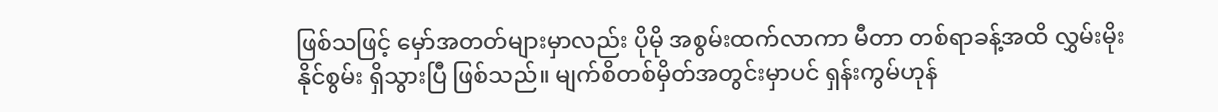ဖြစ်သဖြင့် မှော်အတတ်များမှာလည်း ပိုမို အစွမ်းထက်လာကာ မီတာ တစ်ရာခန့်အထိ လွှမ်းမိုးနိုင်စွမ်း ရှိသွားပြီ ဖြစ်သည်။ မျက်စိတစ်မှိတ်အတွင်းမှာပင် ရှန်းကွမ်ဟုန်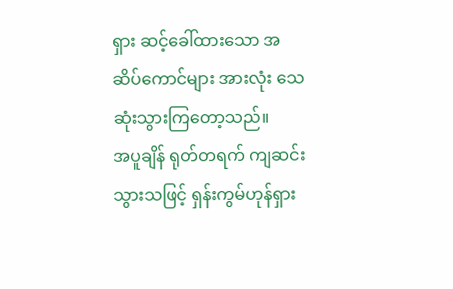ရှား ဆင့်ခေါ်ထားသော အဆိပ်ကောင်များ အားလုံး သေဆုံးသွားကြတော့သည်။
အပူချိန် ရုတ်တရက် ကျဆင်းသွားသဖြင့် ရှန်းကွမ်ဟုန်ရှား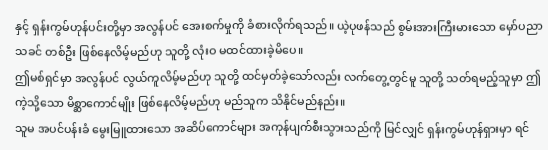နှင့် ရှန်းကွမ်ဟုန်ပင်းတို့မှာ အလွန်ပင် အေးစက်မှုကို ခံစားလိုက်ရသည်။ ယဲ့ပုဖန်သည် စွမ်းအားကြီးမားသော မှော်ပညာသခင် တစ်ဦး ဖြစ်နေလိမ့်မည်ဟု သူတို့ လုံးဝ မထင်ထားခဲ့မိပေ။
ဤမစ်ရှင်မှာ အလွန်ပင် လွယ်ကူလိမ့်မည်ဟု သူတို့ ထင်မှတ်ခဲ့သော်လည်း လက်တွေ့တွင်မူ သူတို့ သတ်ရမည့်သူမှာ ဤကဲ့သို့သော မိစ္ဆာကောင်မျိုး ဖြစ်နေလိမ့်မည်ဟု မည်သူက သိနိုင်မည်နည်း။
သူမ အပင်ပန်းခံ မွေးမြူထားသော အဆိပ်ကောင်များ အကုန်ပျက်စီးသွားသည်ကို မြင်လျှင် ရှန်းကွမ်ဟုန်ရှားမှာ ရင်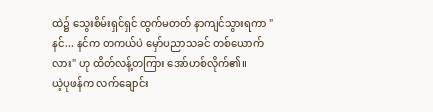ထဲ၌ သွေးစိမ်းရှင်ရှင် ထွက်မတတ် နာကျင်သွားရကာ "နင်... နင်က တကယ်ပဲ မှော်ပညာသခင် တစ်ယောက်လား" ဟု ထိတ်လန့်တကြား အော်ဟစ်လိုက်၏။
ယဲ့ပုဖန်က လက်ချောင်း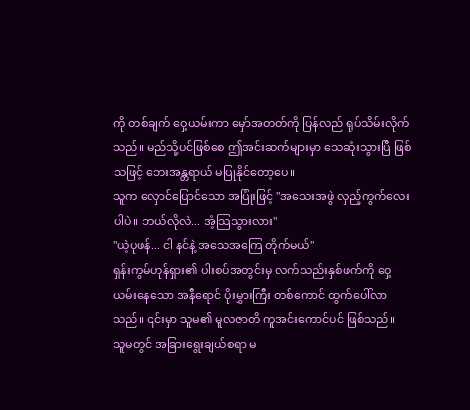ကို တစ်ချက် ဝှေ့ယမ်းကာ မှော်အတတ်ကို ပြန်လည် ရုပ်သိမ်းလိုက်သည်။ မည်သို့ပင်ဖြစ်စေ ဤအင်းဆက်များမှာ သေဆုံးသွားပြီ ဖြစ်သဖြင့် ဘေးအန္တရာယ် မပြုနိုင်တော့ပေ။
သူက လှောင်ပြောင်သော အပြုံးဖြင့် "အသေးအဖွဲ လှည့်ကွက်လေးပါပဲ။ ဘယ်လိုလဲ... အံ့သြသွားလား"
"ယဲ့ပုဖန်... ငါ နင်နဲ့ အသေအကြေ တိုက်မယ်"
ရှန်းကွမ်ဟုန်ရှား၏ ပါးစပ်အတွင်းမှ လက်သည်းနှစ်ဖက်ကို ဝှေ့ယမ်းနေသော အနီရောင် ပိုးမွှားကြီး တစ်ကောင် ထွက်ပေါ်လာသည်။ ၎င်းမှာ သူမ၏ မူလဇာတိ ကူအင်းကောင်ပင် ဖြစ်သည်။
သူမတွင် အခြားရွေးချယ်စရာ မ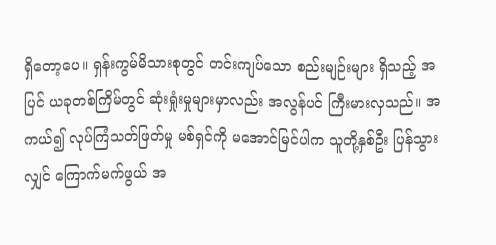ရှိတော့ပေ။ ရှန်းကွမ်မိသားစုတွင် တင်းကျပ်သော စည်းမျဉ်းများ ရှိသည့် အပြင် ယခုတစ်ကြိမ်တွင် ဆုံးရှုံးမှုများမှာလည်း အလွန်ပင် ကြီးမားလှသည်။ အကယ်၍ လုပ်ကြံသတ်ဖြတ်မှု မစ်ရှင်ကို မအောင်မြင်ပါက သူတို့နှစ်ဦး ပြန်သွားလျှင် ကြောက်မက်ဖွယ် အ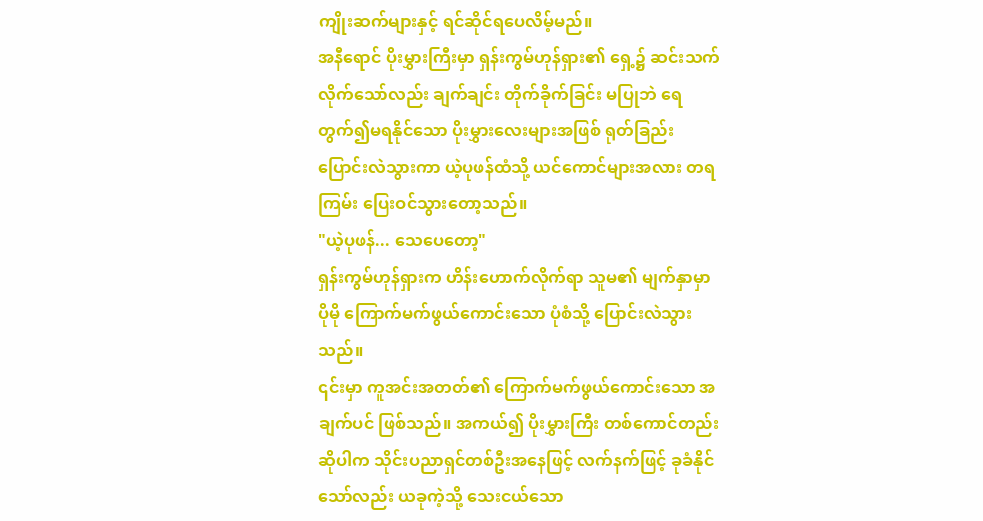ကျိုးဆက်များနှင့် ရင်ဆိုင်ရပေလိမ့်မည်။
အနီရောင် ပိုးမွှားကြီးမှာ ရှန်းကွမ်ဟုန်ရှား၏ ရှေ့၌ ဆင်းသက်လိုက်သော်လည်း ချက်ချင်း တိုက်ခိုက်ခြင်း မပြုဘဲ ရေတွက်၍မရနိုင်သော ပိုးမွှားလေးများအဖြစ် ရုတ်ခြည်း ပြောင်းလဲသွားကာ ယဲ့ပုဖန်ထံသို့ ယင်ကောင်များအလား တရကြမ်း ပြေးဝင်သွားတော့သည်။
"ယဲ့ပုဖန်... သေပေတော့"
ရှန်းကွမ်ဟုန်ရှားက ဟိန်းဟောက်လိုက်ရာ သူမ၏ မျက်နှာမှာ ပိုမို ကြောက်မက်ဖွယ်ကောင်းသော ပုံစံသို့ ပြောင်းလဲသွားသည်။
၎င်းမှာ ကူအင်းအတတ်၏ ကြောက်မက်ဖွယ်ကောင်းသော အချက်ပင် ဖြစ်သည်။ အကယ်၍ ပိုးမွှားကြီး တစ်ကောင်တည်းဆိုပါက သိုင်းပညာရှင်တစ်ဦးအနေဖြင့် လက်နက်ဖြင့် ခုခံနိုင်သော်လည်း ယခုကဲ့သို့ သေးငယ်သော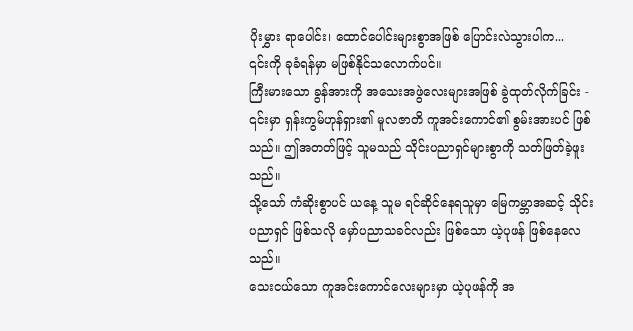ပိုးမွှား ရာပေါင်း၊ ထောင်ပေါင်းများစွာအဖြစ် ပြောင်းလဲသွားပါက...
၎င်းကို ခုခံရန်မှာ မဖြစ်နိုင်သလောက်ပင်။
ကြီးမားသော ခွန်အားကို အသေးအဖွဲလေးများအဖြစ် ခွဲထုတ်လိုက်ခြင်း - ၎င်းမှာ ရှန်းကွမ်ဟုန်ရှား၏ မူလဇာတိ ကူအင်းကောင်၏ စွမ်းအားပင် ဖြစ်သည်။ ဤအတတ်ဖြင့် သူမသည် သိုင်းပညာရှင်များစွာကို သတ်ဖြတ်ခဲ့ဖူးသည်။
သို့သော် ကံဆိုးစွာပင် ယနေ့ သူမ ရင်ဆိုင်နေရသူမှာ မြေကမ္ဘာအဆင့် သိုင်းပညာရှင် ဖြစ်သလို မှော်ပညာသခင်လည်း ဖြစ်သော ယဲ့ပုဖန် ဖြစ်နေလေသည်။
သေးငယ်သော ကူအင်းကောင်လေးများမှာ ယဲ့ပုဖန်ကို အ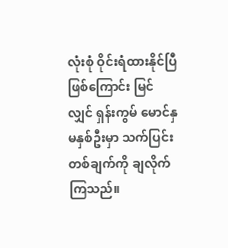လုံးစုံ ဝိုင်းရံထားနိုင်ပြီ ဖြစ်ကြောင်း မြင်လျှင် ရှန်းကွမ် မောင်နှမနှစ်ဦးမှာ သက်ပြင်း တစ်ချက်ကို ချလိုက်ကြသည်။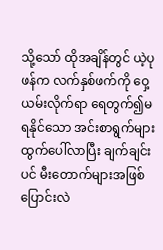သို့သော် ထိုအချိန်တွင် ယဲ့ပုဖန်က လက်နှစ်ဖက်ကို ဝှေ့ယမ်းလိုက်ရာ ရေတွက်၍မရနိုင်သော အင်းစာရွက်များ ထွက်ပေါ်လာပြီး ချက်ချင်းပင် မီးတောက်များအဖြစ် ပြောင်းလဲ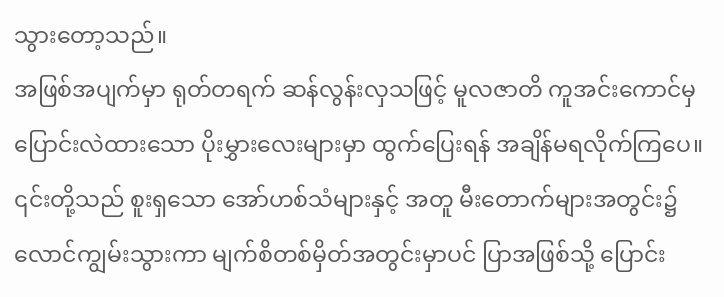သွားတော့သည်။
အဖြစ်အပျက်မှာ ရုတ်တရက် ဆန်လွန်းလှသဖြင့် မူလဇာတိ ကူအင်းကောင်မှ ပြောင်းလဲထားသော ပိုးမွှားလေးများမှာ ထွက်ပြေးရန် အချိန်မရလိုက်ကြပေ။ ၎င်းတို့သည် စူးရှသော အော်ဟစ်သံများနှင့် အတူ မီးတောက်များအတွင်း၌ လောင်ကျွမ်းသွားကာ မျက်စိတစ်မှိတ်အတွင်းမှာပင် ပြာအဖြစ်သို့ ပြောင်း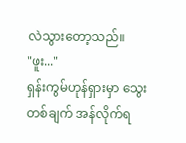လဲသွားတော့သည်။
"ဖူး..."
ရှန်းကွမ်ဟုန်ရှားမှာ သွေးတစ်ချက် အန်လိုက်ရ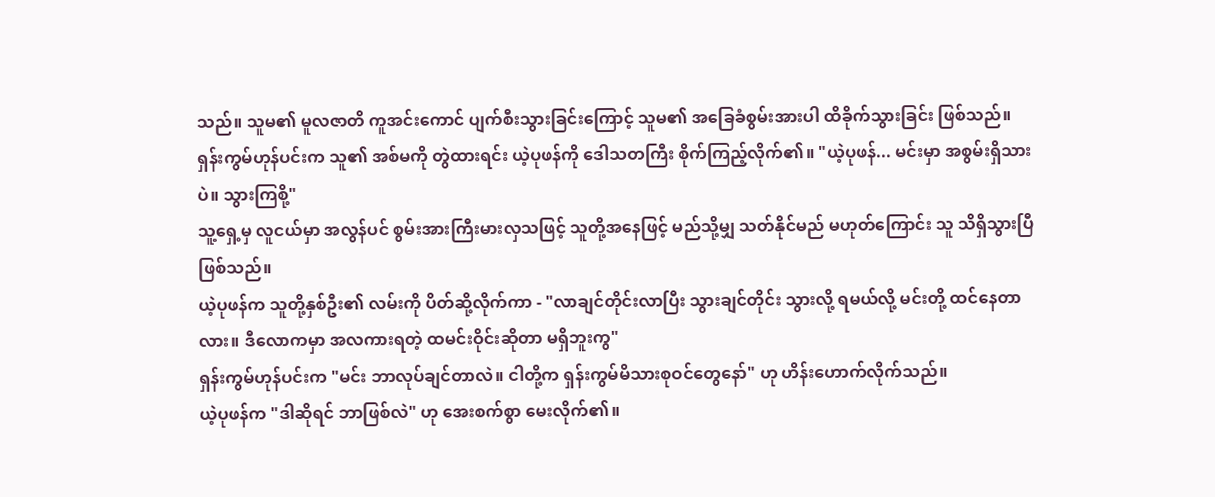သည်။ သူမ၏ မူလဇာတိ ကူအင်းကောင် ပျက်စီးသွားခြင်းကြောင့် သူမ၏ အခြေခံစွမ်းအားပါ ထိခိုက်သွားခြင်း ဖြစ်သည်။
ရှန်းကွမ်ဟုန်ပင်းက သူ၏ အစ်မကို တွဲထားရင်း ယဲ့ပုဖန်ကို ဒေါသတကြီး စိုက်ကြည့်လိုက်၏။ "ယဲ့ပုဖန်... မင်းမှာ အစွမ်းရှိသားပဲ။ သွားကြစို့"
သူ့ရှေ့မှ လူငယ်မှာ အလွန်ပင် စွမ်းအားကြီးမားလှသဖြင့် သူတို့အနေဖြင့် မည်သို့မျှ သတ်နိုင်မည် မဟုတ်ကြောင်း သူ သိရှိသွားပြီ ဖြစ်သည်။
ယဲ့ပုဖန်က သူတို့နှစ်ဦး၏ လမ်းကို ပိတ်ဆို့လိုက်ကာ - "လာချင်တိုင်းလာပြီး သွားချင်တိုင်း သွားလို့ ရမယ်လို့ မင်းတို့ ထင်နေတာလား။ ဒီလောကမှာ အလကားရတဲ့ ထမင်းဝိုင်းဆိုတာ မရှိဘူးကွ"
ရှန်းကွမ်ဟုန်ပင်းက "မင်း ဘာလုပ်ချင်တာလဲ။ ငါတို့က ရှန်းကွမ်မိသားစုဝင်တွေနော်" ဟု ဟိန်းဟောက်လိုက်သည်။
ယဲ့ပုဖန်က "ဒါဆိုရင် ဘာဖြစ်လဲ" ဟု အေးစက်စွာ မေးလိုက်၏။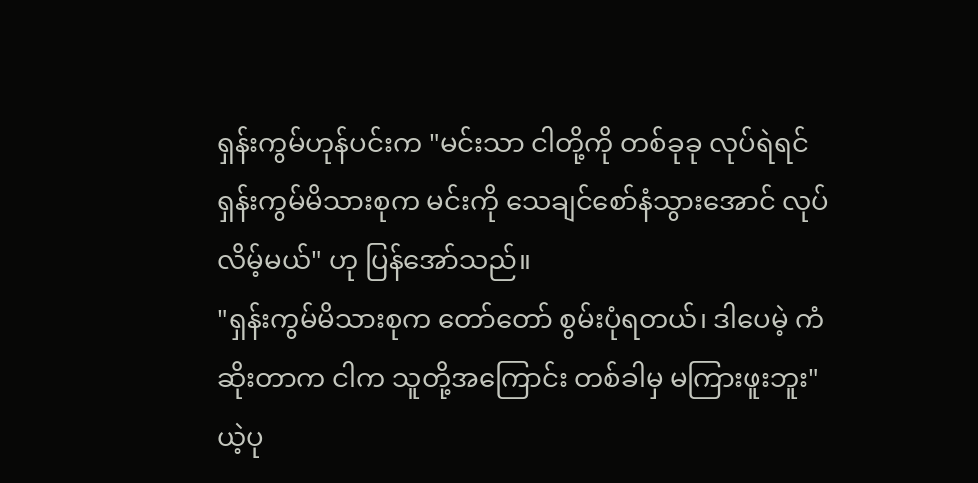ရှန်းကွမ်ဟုန်ပင်းက "မင်းသာ ငါတို့ကို တစ်ခုခု လုပ်ရဲရင် ရှန်းကွမ်မိသားစုက မင်းကို သေချင်စော်နံသွားအောင် လုပ်လိမ့်မယ်" ဟု ပြန်အော်သည်။
"ရှန်းကွမ်မိသားစုက တော်တော် စွမ်းပုံရတယ်၊ ဒါပေမဲ့ ကံဆိုးတာက ငါက သူတို့အကြောင်း တစ်ခါမှ မကြားဖူးဘူး"
ယဲ့ပု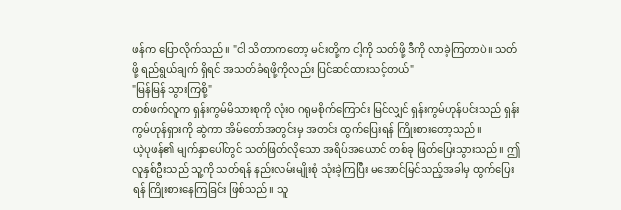ဖန်က ပြောလိုက်သည်။ "ငါ သိတာကတော့ မင်းတို့က ငါ့ကို သတ်ဖို့ ဒီကို လာခဲ့ကြတာပဲ။ သတ်ဖို့ ရည်ရွယ်ချက် ရှိရင် အသတ်ခံရဖို့ကိုလည်း ပြင်ဆင်ထားသင့်တယ်"
"မြန်မြန် သွားကြစို့"
တစ်ဖက်လူက ရှန်းကွမ်မိသားစုကို လုံးဝ ဂရုမစိုက်ကြောင်း မြင်လျှင် ရှန်းကွမ်ဟုန်ပင်းသည် ရှန်းကွမ်ဟုန်ရှားကို ဆွဲကာ အိမ်တော်အတွင်းမှ အတင်း ထွက်ပြေးရန် ကြိုးစားတော့သည်။
ယဲ့ပုဖန်၏ မျက်နှာပေါ်တွင် သတ်ဖြတ်လိုသော အရိပ်အယောင် တစ်ခု ဖြတ်ပြေးသွားသည်။ ဤလူနှစ်ဦးသည် သူ့ကို သတ်ရန် နည်းလမ်းမျိုးစုံ သုံးခဲ့ကြပြီး မအောင်မြင်သည့်အခါမှ ထွက်ပြေးရန် ကြိုးစားနေကြခြင်း ဖြစ်သည်။ သူ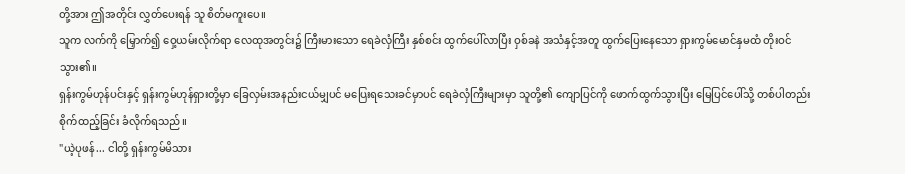တို့အား ဤအတိုင်း လွှတ်ပေးရန် သူ စိတ်မကူးပေ။
သူက လက်ကို မြှောက်၍ ဝှေ့ယမ်းလိုက်ရာ လေထုအတွင်း၌ ကြီးမားသော ရေခဲလှံကြီး နှစ်စင်း ထွက်ပေါ်လာပြီး ဝှစ်ခနဲ အသံနှင့်အတူ ထွက်ပြေးနေသော ရှားကွမ်မောင်နှမထံ တိုးဝင်သွား၏။
ရှန်းကွမ်ဟုန်ပင်းနှင့် ရှန်းကွမ်ဟုန်ရှားတို့မှာ ခြေလှမ်းအနည်းငယ်မျှပင် မပြေးရသေးခင်မှာပင် ရေခဲလှံကြီးများမှာ သူတို့၏ ကျောပြင်ကို ဖောက်ထွက်သွားပြီး မြေပြင်ပေါ်သို့ တစ်ပါတည်း စိုက်ထည့်ခြင်း ခံလိုက်ရသည်။
"ယဲ့ပုဖန်... ငါတို့ ရှန်းကွမ်မိသား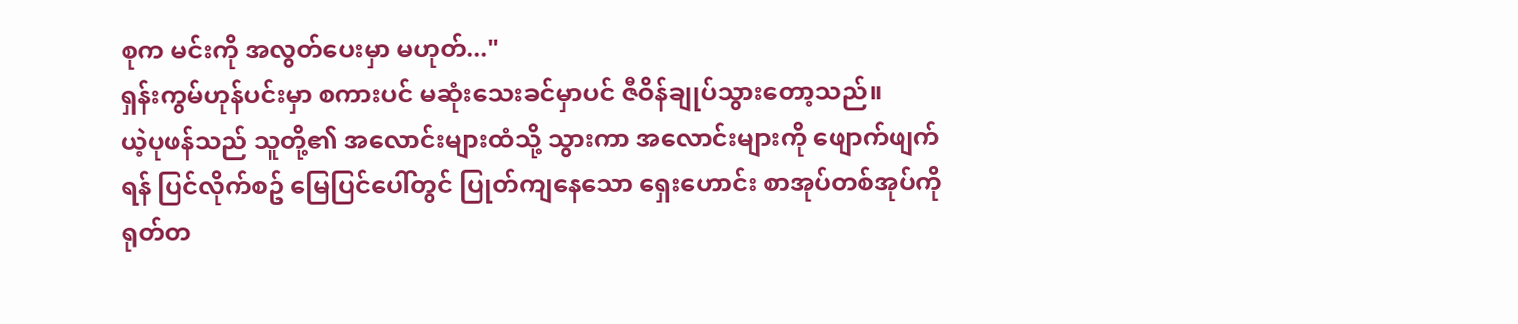စုက မင်းကို အလွတ်ပေးမှာ မဟုတ်..."
ရှန်းကွမ်ဟုန်ပင်းမှာ စကားပင် မဆုံးသေးခင်မှာပင် ဇီဝိန်ချုပ်သွားတော့သည်။
ယဲ့ပုဖန်သည် သူတို့၏ အလောင်းများထံသို့ သွားကာ အလောင်းများကို ဖျောက်ဖျက်ရန် ပြင်လိုက်စဥ် မြေပြင်ပေါ်တွင် ပြုတ်ကျနေသော ရှေးဟောင်း စာအုပ်တစ်အုပ်ကို ရုတ်တ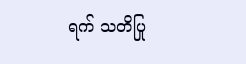ရက် သတိပြု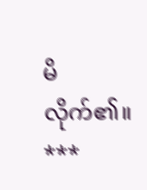မိလိုက်၏။
***